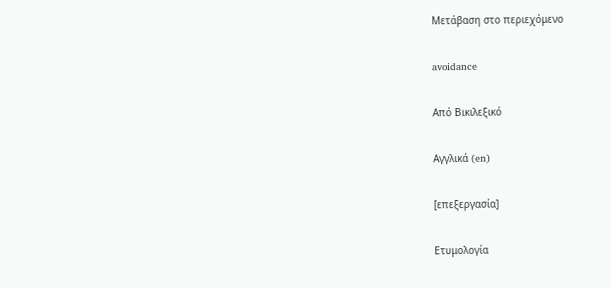Μετάβαση στο περιεχόμενο

avoidance

Από Βικιλεξικό

Αγγλικά (en)

[επεξεργασία]

Ετυμολογία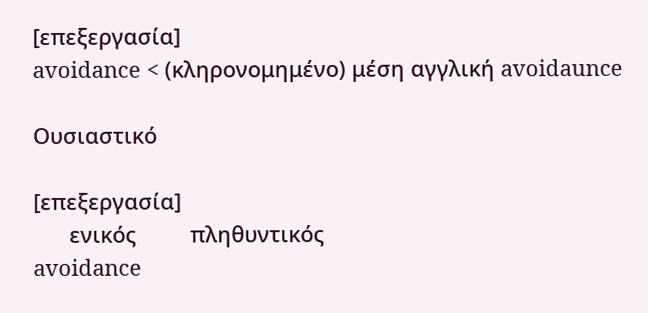[επεξεργασία]
avoidance < (κληρονομημένο) μέση αγγλική avoidaunce

Ουσιαστικό

[επεξεργασία]
      ενικός         πληθυντικός
avoidance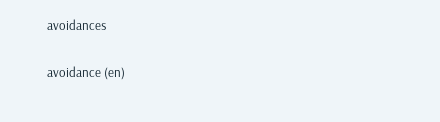avoidances

avoidance (en)